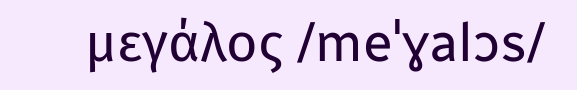μεγάλος /meˈɣalɔs/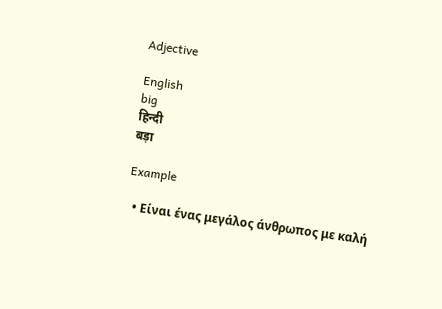Adjective

English
big
हिन्दी
बड़ा

Example

  • Είναι ένας μεγάλος άνθρωπος με καλή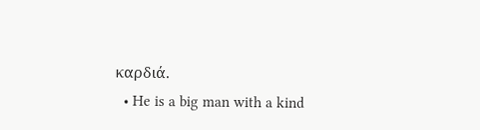καρδιά.
  • He is a big man with a kind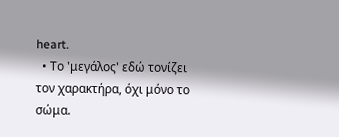heart.
  • Το 'μεγάλος' εδώ τονίζει τον χαρακτήρα, όχι μόνο το σώμα.